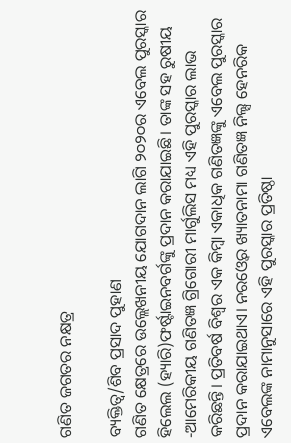ଗଣିତ ଜଗତର ନକ୍ଷତ୍ର

ବ୍ୟକ୍ତିତ୍ୱ/ଶିବ ପ୍ରସାଦ ପୁହାଣ
ଗଣିତ କ୍ଷେତ୍ରରେ ଉଲ୍ଲେଖନୀୟ ଯୋଗଦାନ ଲାଗି ୨୦୨୦ର ଏବେଲ ପୁରସ୍କାର ହିଲେଲ (ହ୍ୟାରି)ଫର୍ଷ୍ଟାଇନବର୍ଗଙ୍କୁ ପ୍ରଦାନ କରାଯାଇଛି। ତାଙ୍କ ସହ ରୁଷୀୟ -ଆମେରିକୀୟ ଗଣିତଜ୍ଞ ଗ୍ରିଗୋରୀ ମାର୍ଗୁଲିସ ମଧ୍ୟ ଏହି ପୁରସ୍କାର ଲାଭ କରିଛନ୍ତି। ପ୍ରତିବର୍ଷ ବିଶ୍ୱର ଏକ କିମ୍ବା ଏକାଧିକ ଗଣିତଜ୍ଞଙ୍କୁ ଏବେଲ ପୁରସ୍କାର ପ୍ରଦାନ କରାଯାଇଥାଏ। ନରଓ୍ବେର ଖ୍ୟାତନାମା ଗଣିତଜ୍ଞ ନିଲ୍ସ ହେନରିକ ଏବେଲଙ୍କ ନାମାନୁସାରେ ଏହି ପୁରସ୍କାର ପ୍ରତିଷ୍ଠା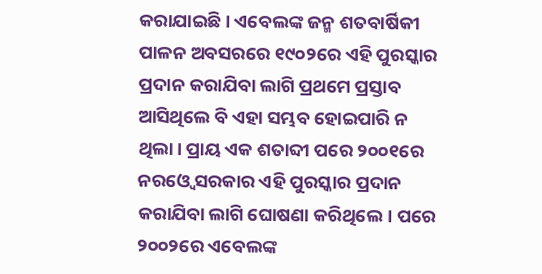କରାଯାଇଛି। ଏବେଲଙ୍କ ଜନ୍ମ ଶତବାର୍ଷିକୀ ପାଳନ ଅବସରରେ ୧୯୦୨ରେ ଏହି ପୁରସ୍କାର ପ୍ରଦାନ କରାଯିବା ଲାଗି ପ୍ରଥମେ ପ୍ରସ୍ତାବ ଆସିଥିଲେ ବି ଏହା ସମ୍ଭବ ହୋଇପାରି ନ ଥିଲା। ପ୍ରାୟ ଏକ ଶତାବ୍ଦୀ ପରେ ୨୦୦୧ରେ ନରଓ୍ବେ ସରକାର ଏହି ପୁରସ୍କାର ପ୍ରଦାନ କରାଯିବା ଲାଗି ଘୋଷଣା କରିଥିଲେ। ପରେ ୨୦୦୨ରେ ଏବେଲଙ୍କ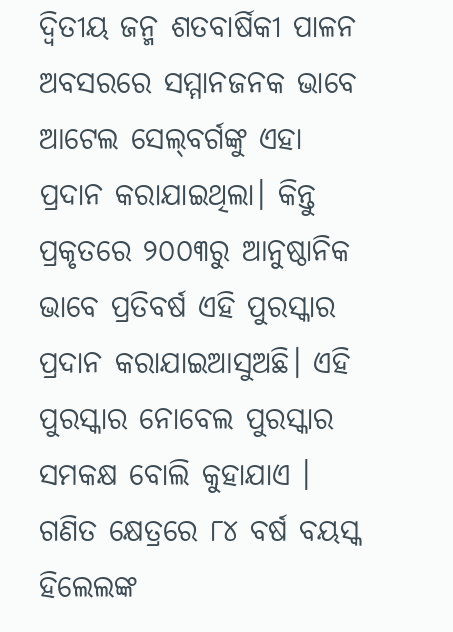ଦ୍ୱିତୀୟ ଜନ୍ମ ଶତବାର୍ଷିକୀ ପାଳନ ଅବସରରେ ସମ୍ମାନଜନକ ଭାବେ ଆଟେଲ ସେଲ୍‌ବର୍ଗଙ୍କୁ ଏହା ପ୍ରଦାନ କରାଯାଇଥିଲା। କିନ୍ତୁ ପ୍ରକୃତରେ ୨୦୦୩ରୁ ଆନୁଷ୍ଠାନିକ ଭାବେ ପ୍ରତିବର୍ଷ ଏହି ପୁରସ୍କାର ପ୍ରଦାନ କରାଯାଇଆସୁଅଛି। ଏହି ପୁରସ୍କାର ନୋବେଲ ପୁରସ୍କାର ସମକକ୍ଷ ବୋଲି କୁହାଯାଏ ।
ଗଣିତ କ୍ଷେତ୍ରରେ ୮୪ ବର୍ଷ ବୟସ୍କ ହିଲେଲଙ୍କ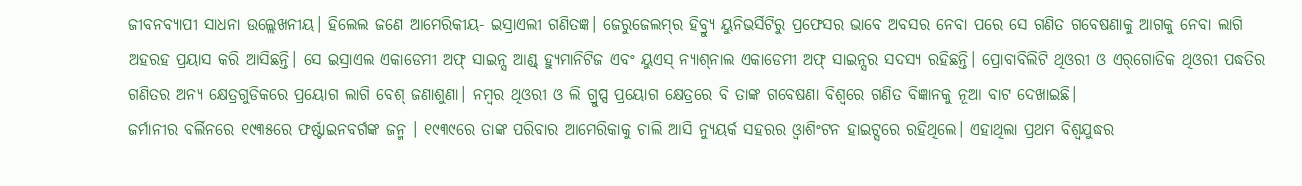ଜୀବନବ୍ୟାପୀ ସାଧନା ଉଲ୍ଲେଖନୀୟ। ହିଲେଲ ଜଣେ ଆମେରିକୀୟ- ଇସ୍ରାଏଲୀ ଗଣିତଜ୍ଞ। ଜେରୁଜେଲମ୍‌ର ହିବ୍ର୍ୟୁ ୟୁନିଭର୍ସିଟିରୁ ପ୍ରଫେସର ଭାବେ ଅବସର ନେବା ପରେ ସେ ଗଣିତ ଗବେଷଣାକୁ ଆଗକୁ ନେବା ଲାଗି ଅହରହ ପ୍ରୟାସ କରି ଆସିଛନ୍ତି। ସେ ଇସ୍ରାଏଲ ଏକାଡେମୀ ଅଫ୍‌ ସାଇନ୍ସ ଆଣ୍ଡ୍‌ ହ୍ୟୁମାନିଟିଜ ଏବଂ ୟୁଏସ୍‌ ନ୍ୟାଶ୍‌ନାଲ ଏକାଡେମୀ ଅଫ୍‌ ସାଇନ୍ସର ସଦସ୍ୟ ରହିଛନ୍ତି। ପ୍ରୋବାବିଲିଟି ଥିଓରୀ ଓ ଏର୍‌ଗୋଡିକ ଥିଓରୀ ପଦ୍ଧତିର ଗଣିତର ଅନ୍ୟ କ୍ଷେତ୍ରଗୁଡିକରେ ପ୍ରୟୋଗ ଲାଗି ବେଶ୍‌ ଜଣାଶୁଣା। ନମ୍ବର ଥିଓରୀ ଓ ଲି ଗ୍ରୁପ୍ସ ପ୍ରୟୋଗ କ୍ଷେତ୍ରରେ ବି ତାଙ୍କ ଗବେଷଣା ବିଶ୍ୱରେ ଗଣିତ ବିଜ୍ଞାନକୁ ନୂଆ ବାଟ ଦେଖାଇଛି।
ଜର୍ମାନୀର ବର୍ଲିନରେ ୧୯୩୫ରେ ଫର୍ଷ୍ଟାଇନବର୍ଗଙ୍କ ଜନ୍ମ । ୧୯୩୯ରେ ତାଙ୍କ ପରିବାର ଆମେରିକାକୁ ଚାଲି ଆସି ନ୍ୟୁୟର୍କ ସହରର ଓ୍ବାଶିଂଟନ ହାଇଟ୍ସରେ ରହିଥିଲେ। ଏହାଥିଲା ପ୍ରଥମ ବିଶ୍ୱଯୁଦ୍ଧର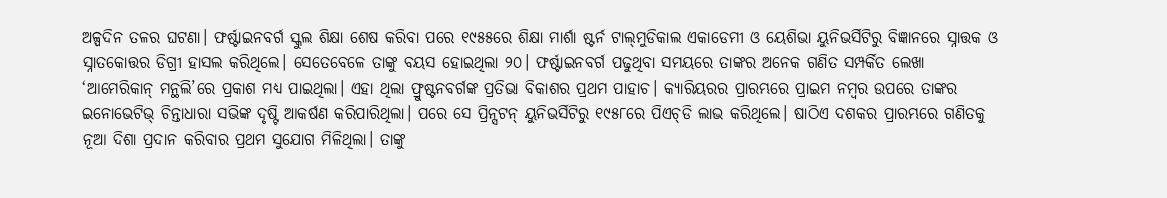ଅଳ୍ପଦିନ ତଳର ଘଟଣା। ଫର୍ଷ୍ଟାଇନବର୍ଗ ସ୍କୁଲ ଶିକ୍ଷା ଶେଷ କରିବା ପରେ ୧୯୫୫ରେ ଶିକ୍ଷା ମାର୍ଶା ଷ୍ଟର୍ନ ଟାଲ୍‌ମୁଡିକାଲ ଏକାଡେମୀ ଓ ୟେଶିଭା ୟୁନିଭର୍ସିଟିରୁ ବିଜ୍ଞାନରେ ସ୍ନାତ୍ତକ ଓ ସ୍ନାତକୋତ୍ତର ଡିଗ୍ରୀ ହାସଲ କରିଥିଲେ। ସେତେବେଳେ ତାଙ୍କୁ ବୟସ ହୋଇଥିଲା ୨୦। ଫର୍ଷ୍ଟାଇନବର୍ଗ ପଢୁଥିବା ସମୟରେ ତାଙ୍କର ଅନେକ ଗଣିତ ସମ୍ପର୍କିତ ଲେଖା ‘ଆମେରିକାନ୍‌ ମନ୍ଥଲି’ରେ ପ୍ରକାଶ ମଧ୍ୟ ପାଇଥିଲା। ଏହା ଥିଲା ଫ୍ରୁଷ୍ଟନବର୍ଗଙ୍କ ପ୍ରତିଭା ବିକାଶର ପ୍ରଥମ ପାହାଚ। କ୍ୟାରିୟରର ପ୍ରାରମ୍ଭରେ ପ୍ରାଇମ ନମ୍ବର ଉପରେ ତାଙ୍କର ଇନୋଭେଟିଭ୍‌ ଚିନ୍ତାଧାରା ସଭିଙ୍କ ଦୃଷ୍ଟି ଆକର୍ଷଣ କରିପାରିଥିଲା। ପରେ ସେ ପ୍ରିନ୍ସଟନ୍‌ ୟୁନିଭର୍ସିଟିରୁ ୧୯୫୮ରେ ପିଏଚ୍‌ଡି ଲାଭ କରିଥିଲେ। ଷାଠିଏ ଦଶକର ପ୍ରାରମ୍ଭରେ ଗଣିତକୁ ନୂଆ ଦିଶା ପ୍ରଦାନ କରିବାର ପ୍ରଥମ ସୁଯୋଗ ମିଳିଥିଲା। ତାଙ୍କୁ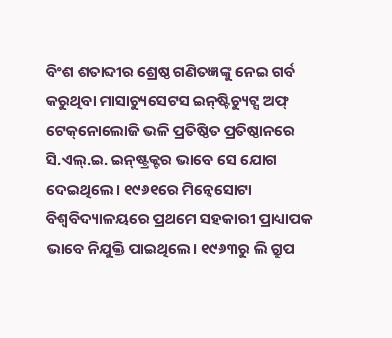ବିଂଶ ଶତାବ୍ଦୀର ଶ୍ରେଷ୍ଠ ଗଣିତଜ୍ଞଙ୍କୁ ନେଇ ଗର୍ବ କରୁଥିବା ମାସାଚ୍ୟୁସେଟସ ଇନ୍‌ଷ୍ଟିଚ୍ୟୁଟ୍ସ ଅଫ୍‌ ଟେକ୍‌ନୋଲୋଜି ଭଳି ପ୍ରତିଷ୍ଠିତ ପ୍ରତିଷ୍ଠାନରେ ସି.ଏଲ୍‌.ଇ. ଇନ୍‌ଷ୍ଟ୍ରକ୍ଟର ଭାବେ ସେ ଯୋଗ ଦେଇଥିଲେ। ୧୯୬୧ରେ ମିନ୍ବେସୋଟା ବିଶ୍ୱବିଦ୍ୟାଳୟରେ ପ୍ରଥମେ ସହକାରୀ ପ୍ରାଧ୍ୟାପକ ଭାବେ ନିଯୁକ୍ତି ପାଇଥିଲେ। ୧୯୬୩ରୁ ଲି ଗ୍ରୁପ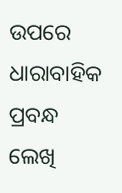ଉପରେ ଧାରାବାହିକ ପ୍ରବନ୍ଧ ଲେଖି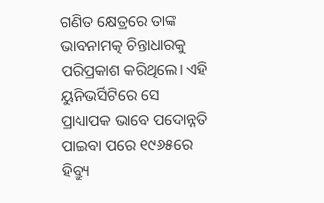ଗଣିତ କ୍ଷେତ୍ରରେ ତାଙ୍କ ଭାବନାମତ୍କ ଚିନ୍ତାଧାରକୁ ପରିପ୍ରକାଶ କରିଥିଲେ। ଏହି ୟୁନିଭର୍ସିଟିରେ ସେ ପ୍ରାଧ୍ୟାପକ ଭାବେ ପଦୋନ୍ନତି ପାଇବା ପରେ ୧୯୬୫ରେ ହିବ୍ର୍ୟୁ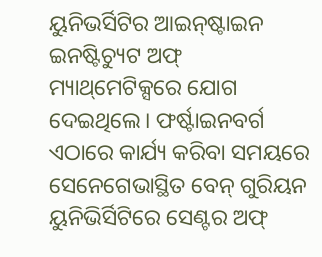ୟୁନିଭର୍ସିଟିର ଆଇନ୍‌ଷ୍ଟାଇନ ଇନଷ୍ଟିଚ୍ୟୁଟ ଅଫ୍‌ ମ୍ୟାଥ୍‌ମେଟିକ୍ସରେ ଯୋଗ ଦେଇଥିଲେ। ଫର୍ଷ୍ଟାଇନବର୍ଗ ଏଠାରେ କାର୍ଯ୍ୟ କରିବା ସମୟରେ ସେନେଗେଭାସ୍ଥିତ ବେନ୍‌ ଗୁରିୟନ ୟୁନିଭିର୍ସିଟିରେ ସେଣ୍ଟର ଅଫ୍‌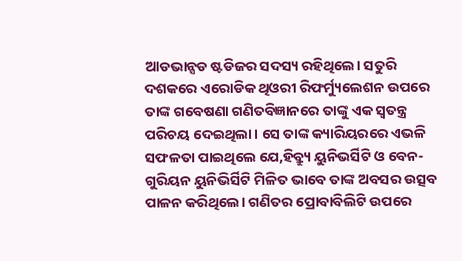ଆଡଭାନ୍ସଡ ଷ୍ଟଡିଜର ସଦସ୍ୟ ରହିଥିଲେ। ସତୁରି ଦଶକରେ ଏରୋଡିକ ଥିଓରୀ ରିଫର୍ମ୍ୟୁଲେଶନ ଉପରେ ତାଙ୍କ ଗବେଷଣା ଗଣିତବିଜ୍ଞାନରେ ତାଙ୍କୁ ଏକ ସ୍ବତନ୍ତ୍ର ପରିଚୟ ଦେଇଥିଲା। ସେ ତାଙ୍କ କ୍ୟାରିୟରରେ ଏଭଳି ସଫଳତା ପାଇଥିଲେ ଯେ,ହିବ୍ର୍ୟୁ ୟୁନିଭର୍ସିଟି ଓ ବେନ-ଗୁରିୟନ ୟୁନିଭିର୍ସିଟି ମିଳିତ ଭାବେ ତାଙ୍କ ଅବସର ଉତ୍ସବ ପାଳନ କରିଥିଲେ। ଗଣିତର ପ୍ରୋବାବିଲିଟି ଉପରେ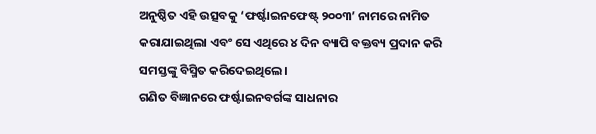ଅନୁଷ୍ଠିତ ଏହି ଉତ୍ସବକୁ ‘ଫର୍ଷ୍ଟାଇନଫେଷ୍ଟ୍‌ ୨୦୦୩’ ନାମରେ ନାମିତ କରାଯାଇଥିଲା ଏବଂ ସେ ଏଥିରେ ୪ ଦିନ ବ୍ୟାପି ବକ୍ତବ୍ୟ ପ୍ରଦାନ କରି ସମସ୍ତଙ୍କୁ ବିସ୍ମିତ କରିଦେଇଥିଲେ।
ଗଣିତ ବିଜ୍ଞାନରେ ଫର୍ଷ୍ଟାଇନବର୍ଗଙ୍କ ସାଧନାର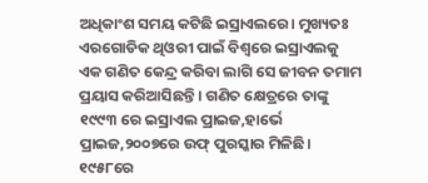ଅଧିକାଂଶ ସମୟ କଟିଛି ଇସ୍ରାଏଲରେ। ମୁଖ୍ୟତଃ ଏରଗୋଡିକ ଥିଓରୀ ପାଇଁ ବିଶ୍ୱରେ ଇସ୍ରାଏଲକୁ ଏକ ଗଣିତ କେନ୍ଦ୍ର କରିବା ଲାଗି ସେ ଜୀବନ ତମାମ ପ୍ରୟାସ କରିଆସିଛନ୍ତି। ଗଣିତ କ୍ଷେତ୍ରରେ ତାଙ୍କୁ ୧୯୯୩ ରେ ଇସ୍ରାଏଲ ପ୍ରାଇଜ,ହାର୍ଭେ ପ୍ରାଇଜ,୨୦୦୭ରେ ଉଫ୍‌ ପୁରସ୍କାର ମିଳିଛି।
୧୯୫୮ରେ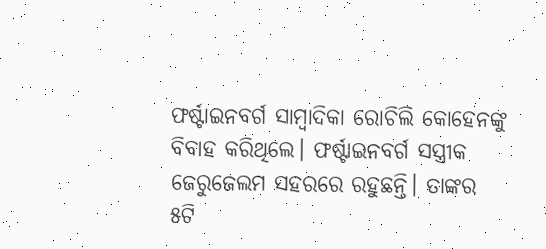ଫର୍ଷ୍ଟାଇନବର୍ଗ ସାମ୍ବାଦିକା ରୋଚିଲି କୋହେନଙ୍କୁ ବିବାହ କରିଥିଲେ। ଫର୍ଷ୍ଟାଇନବର୍ଗ ସସ୍ତ୍ରୀକ ଜେରୁଜେଲମ ସହରରେ ରହୁଛନ୍ତି। ତାଙ୍କର ୫ଟି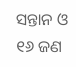ସନ୍ତାନ ଓ ୧୬ ଜଣ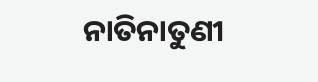ନାତିନାତୁଣୀ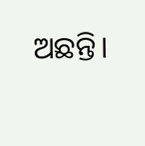ଅଛନ୍ତି।